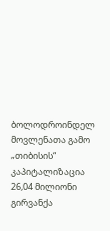ბოლოდროინდელ მოვლენათა გამო „თიბისის“ კაპიტალიზაცია 26,04 მილიონი გირვანქა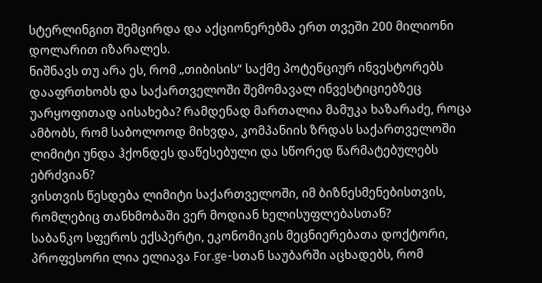სტერლინგით შემცირდა და აქციონერებმა ერთ თვეში 200 მილიონი დოლარით იზარალეს.
ნიშნავს თუ არა ეს, რომ „თიბისის“ საქმე პოტენციურ ინვესტორებს დააფრთხობს და საქართველოში შემომავალ ინვესტიციებზეც უარყოფითად აისახება? რამდენად მართალია მამუკა ხაზარაძე, როცა ამბობს, რომ საბოლოოდ მიხვდა, კომპანიის ზრდას საქართველოში ლიმიტი უნდა ჰქონდეს დაწესებული და სწორედ წარმატებულებს ებრძვიან?
ვისთვის წესდება ლიმიტი საქართველოში, იმ ბიზნესმენებისთვის, რომლებიც თანხმობაში ვერ მოდიან ხელისუფლებასთან?
საბანკო სფეროს ექსპერტი, ეკონომიკის მეცნიერებათა დოქტორი, პროფესორი ლია ელიავა For.ge-სთან საუბარში აცხადებს, რომ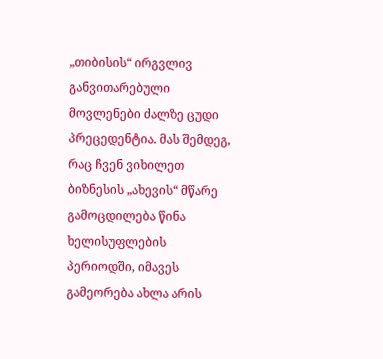„თიბისის“ ირგვლივ განვითარებული მოვლენები ძალზე ცუდი პრეცედენტია. მას შემდეგ, რაც ჩვენ ვიხილეთ ბიზნესის „ახევის“ მწარე გამოცდილება წინა ხელისუფლების პერიოდში, იმავეს გამეორება ახლა არის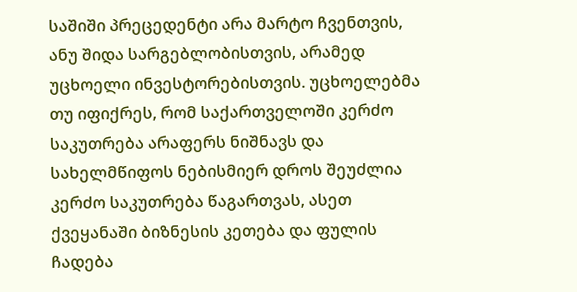საშიში პრეცედენტი არა მარტო ჩვენთვის, ანუ შიდა სარგებლობისთვის, არამედ უცხოელი ინვესტორებისთვის. უცხოელებმა თუ იფიქრეს, რომ საქართველოში კერძო საკუთრება არაფერს ნიშნავს და სახელმწიფოს ნებისმიერ დროს შეუძლია კერძო საკუთრება წაგართვას, ასეთ ქვეყანაში ბიზნესის კეთება და ფულის ჩადება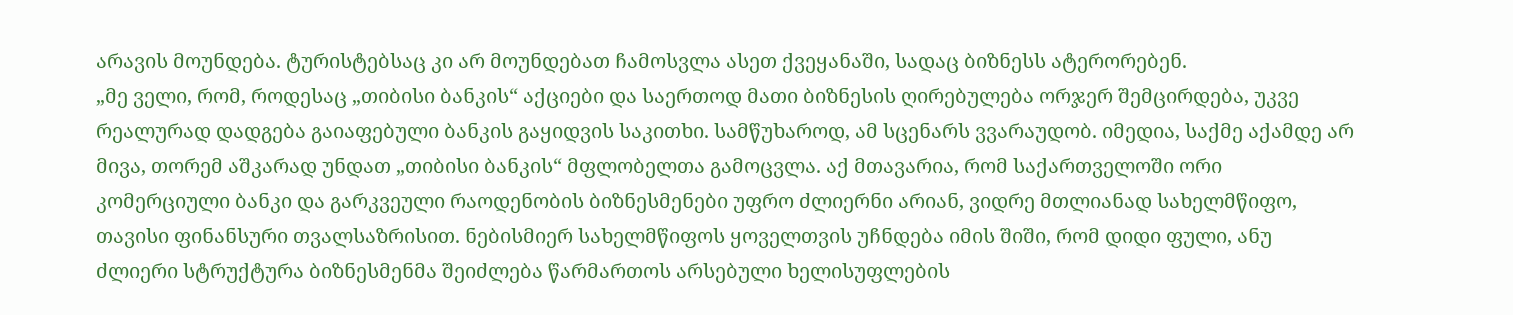არავის მოუნდება. ტურისტებსაც კი არ მოუნდებათ ჩამოსვლა ასეთ ქვეყანაში, სადაც ბიზნესს ატერორებენ.
„მე ველი, რომ, როდესაც „თიბისი ბანკის“ აქციები და საერთოდ მათი ბიზნესის ღირებულება ორჯერ შემცირდება, უკვე რეალურად დადგება გაიაფებული ბანკის გაყიდვის საკითხი. სამწუხაროდ, ამ სცენარს ვვარაუდობ. იმედია, საქმე აქამდე არ მივა, თორემ აშკარად უნდათ „თიბისი ბანკის“ მფლობელთა გამოცვლა. აქ მთავარია, რომ საქართველოში ორი კომერციული ბანკი და გარკვეული რაოდენობის ბიზნესმენები უფრო ძლიერნი არიან, ვიდრე მთლიანად სახელმწიფო, თავისი ფინანსური თვალსაზრისით. ნებისმიერ სახელმწიფოს ყოველთვის უჩნდება იმის შიში, რომ დიდი ფული, ანუ ძლიერი სტრუქტურა ბიზნესმენმა შეიძლება წარმართოს არსებული ხელისუფლების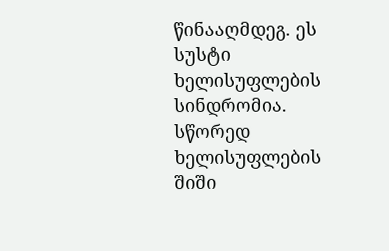წინააღმდეგ. ეს სუსტი ხელისუფლების სინდრომია. სწორედ ხელისუფლების შიში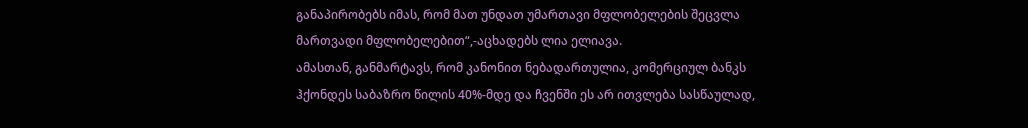განაპირობებს იმას, რომ მათ უნდათ უმართავი მფლობელების შეცვლა მართვადი მფლობელებით“,-აცხადებს ლია ელიავა.
ამასთან, განმარტავს, რომ კანონით ნებადართულია, კომერციულ ბანკს ჰქონდეს საბაზრო წილის 40%-მდე და ჩვენში ეს არ ითვლება სასწაულად,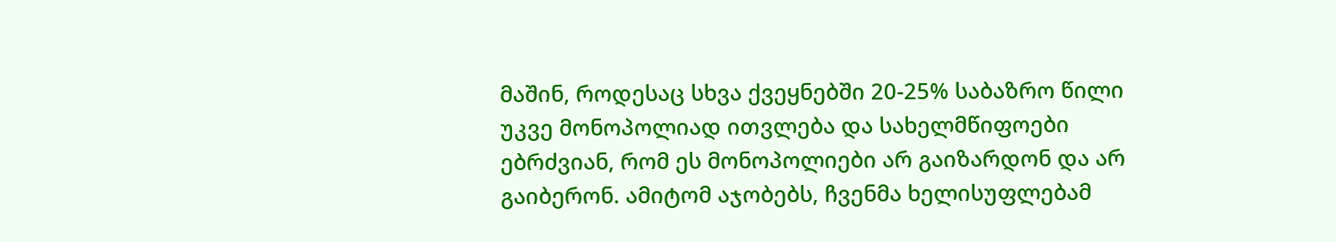მაშინ, როდესაც სხვა ქვეყნებში 20-25% საბაზრო წილი უკვე მონოპოლიად ითვლება და სახელმწიფოები ებრძვიან, რომ ეს მონოპოლიები არ გაიზარდონ და არ გაიბერონ. ამიტომ აჯობებს, ჩვენმა ხელისუფლებამ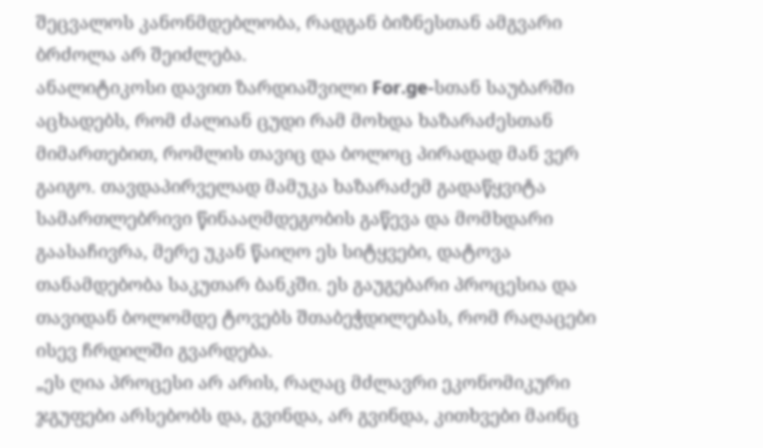შეცვალოს კანონმდებლობა, რადგან ბიზნესთან ამგვარი ბრძოლა არ შეიძლება.
ანალიტიკოსი დავით ზარდიაშვილი For.ge-სთან საუბარში აცხადებს, რომ ძალიან ცუდი რამ მოხდა ხაზარაძესთან მიმართებით, რომლის თავიც და ბოლოც პირადად მან ვერ გაიგო. თავდაპირველად მამუკა ხაზარაძემ გადაწყვიტა სამართლებრივი წინააღმდეგობის გაწევა და მომხდარი გაასაჩივრა, მერე უკან წაიღო ეს სიტყვები, დატოვა თანამდებობა საკუთარ ბანკში. ეს გაუგებარი პროცესია და თავიდან ბოლომდე ტოვებს შთაბეჭდილებას, რომ რაღაცები ისევ ჩრდილში გვარდება.
„ეს ღია პროცესი არ არის, რაღაც მძლავრი ეკონომიკური ჯგუფები არსებობს და, გვინდა, არ გვინდა, კითხვები მაინც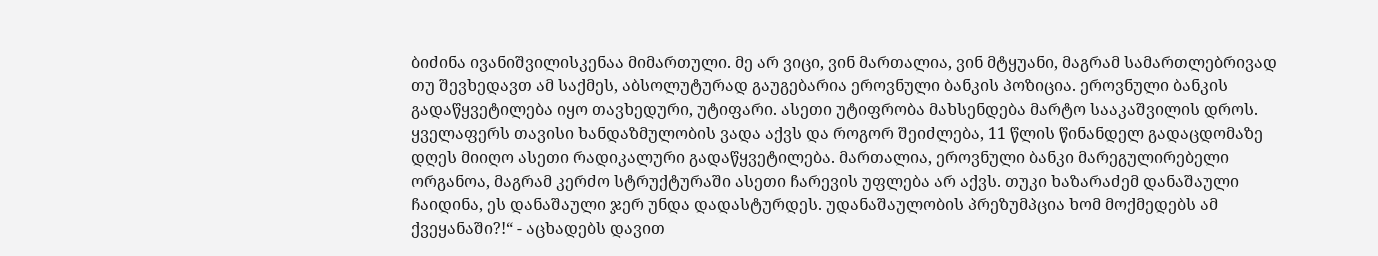ბიძინა ივანიშვილისკენაა მიმართული. მე არ ვიცი, ვინ მართალია, ვინ მტყუანი, მაგრამ სამართლებრივად თუ შევხედავთ ამ საქმეს, აბსოლუტურად გაუგებარია ეროვნული ბანკის პოზიცია. ეროვნული ბანკის გადაწყვეტილება იყო თავხედური, უტიფარი. ასეთი უტიფრობა მახსენდება მარტო სააკაშვილის დროს. ყველაფერს თავისი ხანდაზმულობის ვადა აქვს და როგორ შეიძლება, 11 წლის წინანდელ გადაცდომაზე დღეს მიიღო ასეთი რადიკალური გადაწყვეტილება. მართალია, ეროვნული ბანკი მარეგულირებელი ორგანოა, მაგრამ კერძო სტრუქტურაში ასეთი ჩარევის უფლება არ აქვს. თუკი ხაზარაძემ დანაშაული ჩაიდინა, ეს დანაშაული ჯერ უნდა დადასტურდეს. უდანაშაულობის პრეზუმპცია ხომ მოქმედებს ამ ქვეყანაში?!“ - აცხადებს დავით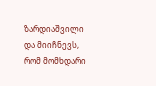ზარდიაშვილი და მიიჩნევს, რომ მომხდარი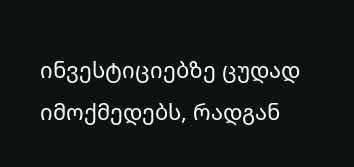ინვესტიციებზე ცუდად იმოქმედებს, რადგან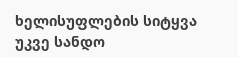ხელისუფლების სიტყვა უკვე სანდო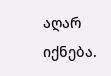აღარ იქნება.